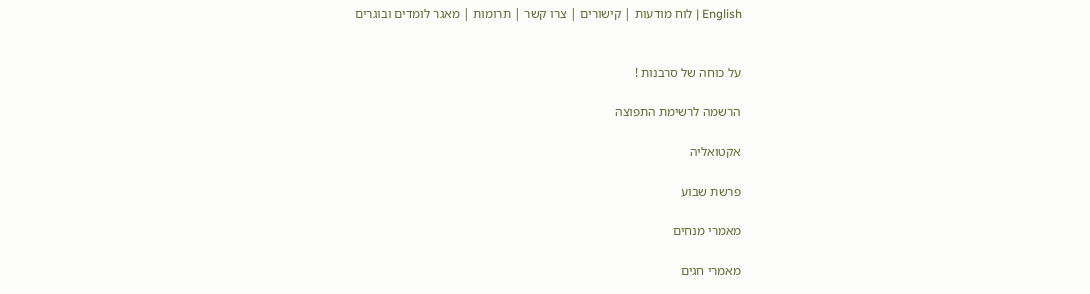English | לוח מודעות | קישורים | צרו קשר | תרומות | מאגר לומדים ובוגרים


על כוחה של סרבנות !

הרשמה לרשימת התפוצה

אקטואליה

פרשת שבוע

מאמרי מנחים

מאמרי חגים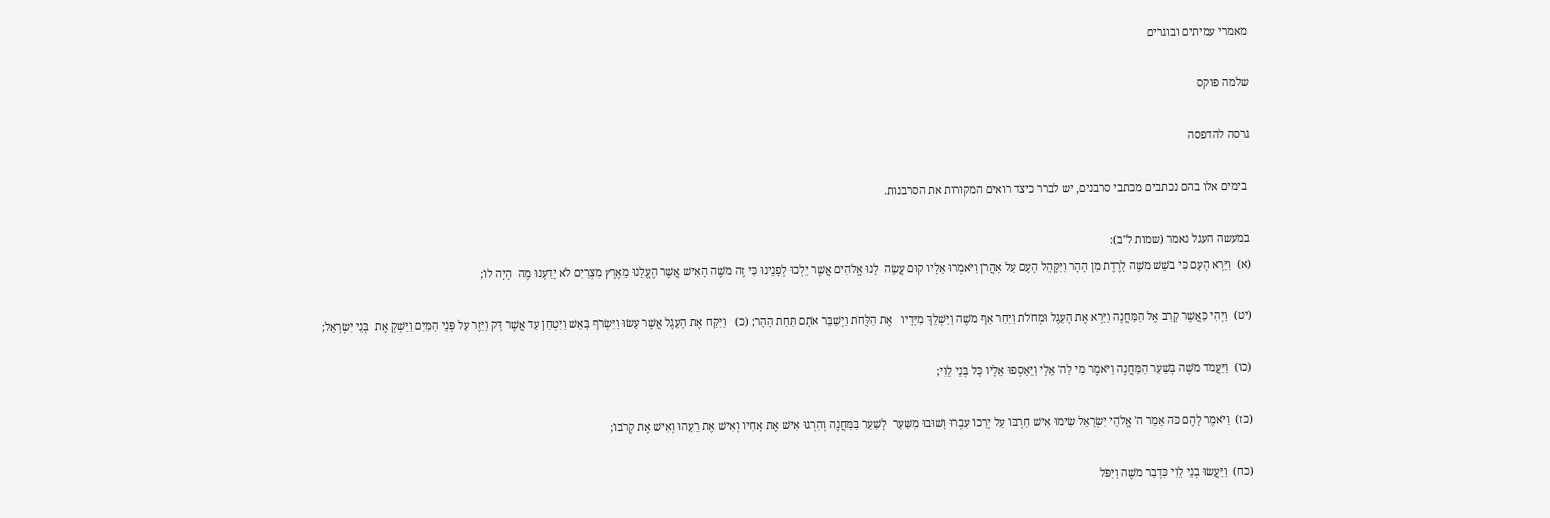מאמרי עמיתים ובוגרים

שלמה פוקס

גרסה להדפסה

 בימים אלו בהם נכתבים מכתבי סרבנים, יש לברר כיצד רואים המקורות את הסרבנות.

במעשה העגל נאמר (שמות ל"ב):
(א)  וַיַּרְא הָעָם כִּי בֹשֵׁשׁ מֹשֶׁה לָרֶדֶת מִן הָהָר וַיִּקָּהֵל הָעָם עַל אַהֲרֹן וַיֹּאמְרוּ אֵלָיו קוּם עֲשֵׂה  לָנוּ אֱלֹהִים אֲשֶׁר יֵלְכוּ לְפָנֵינוּ כִּי זֶה מֹשֶׁה הָאִישׁ אֲשֶׁר הֶעֱלָנוּ מֵאֶרֶץ מִצְרַיִם לֹא יָדַעְנוּ מֶה  הָיָה לוֹ;

(יט)  וַיְהִי כַּאֲשֶׁר קָרַב אֶל הַמַּחֲנֶה וַיַּרְא אֶת הָעֵגֶל וּמְחֹלֹת וַיִּחַר אַף מֹשֶׁה וַיַּשְׁלֵךְ מִיָּדָיו   אֶת הַלֻּחֹת וַיְשַׁבֵּר אֹתָם תַּחַת הָהָר; (כ)   וַיִּקַּח אֶת הָעֵגֶל אֲשֶׁר עָשׂוּ וַיִּשְׂרֹף בָּאֵשׁ וַיִּטְחַן עַד אֲשֶׁר דָּק וַיִּזֶר עַל פְּנֵי הַמַּיִם וַיַּשְׁקְ אֶת  בְּנֵי יִשְׂרָאֵל;

(כו)  וַיַּעֲמֹד מֹשֶׁה בְּשַׁעַר הַמַּחֲנֶה וַיֹּאמֶר מִי לַה' אֵלָי וַיֵּאָסְפוּ אֵלָיו כָּל בְּנֵי לֵוִי;

(כז)  וַיֹּאמֶר לָהֶם כֹּה אָמַר ה' אֱלֹהֵי יִשְׂרָאֵל שִׂימוּ אִישׁ חַרְבּוֹ עַל יְרֵכוֹ עִבְרוּ וָשׁוּבוּ מִשַּׁעַר  לָשַׁעַר בַּמַּחֲנֶה וְהִרְגוּ אִישׁ אֶת אָחִיו וְאִישׁ אֶת רֵעֵהוּ וְאִישׁ אֶת קְרֹבוֹ;

(כח)  וַיַּעֲשׂוּ בְנֵי לֵוִי כִּדְבַר מֹשֶׁה וַיִּפֹּל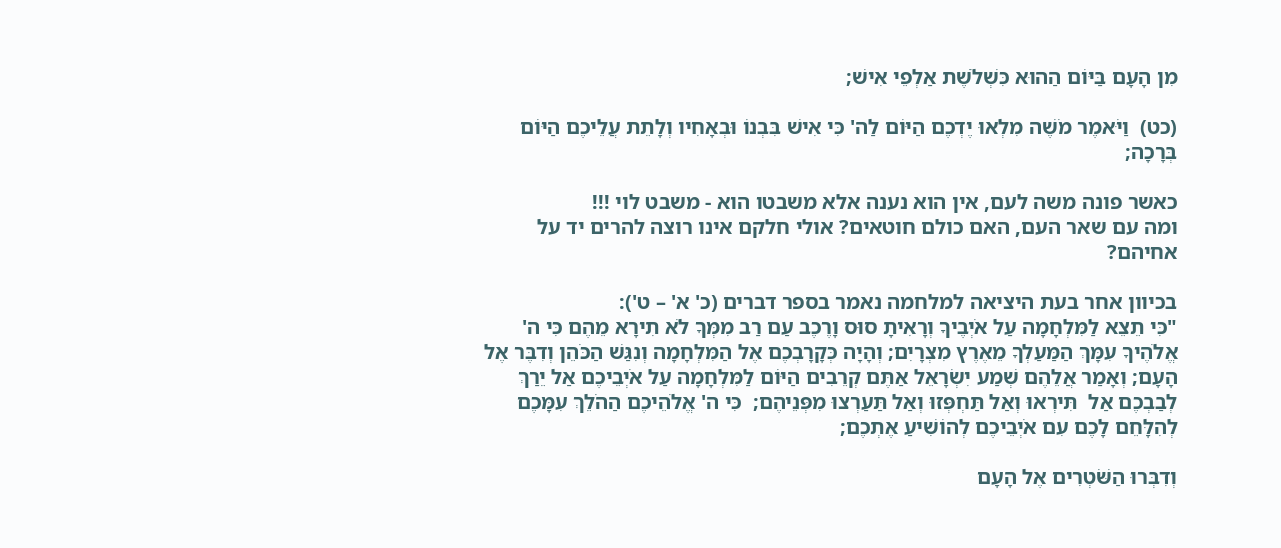מִן הָעָם בַּיּוֹם הַהוּא כִּשְׁלֹשֶׁת אַלְפֵי אִישׁ;

(כט)  וַיֹּאמֶר מֹשֶׁה מִלְאוּ יֶדְכֶם הַיּוֹם לַה' כִּי אִישׁ בִּבְנוֹ וּבְאָחִיו וְלָתֵת עֲלֵיכֶם הַיּוֹם בְּרָכָה;

כאשר פונה משה לעם, אין הוא נענה אלא משבטו הוא - משבט לוי !!!
ומה עם שאר העם, האם כולם חוטאים? אולי חלקם אינו רוצה להרים יד על אחיהם?

בכיוון אחר בעת היציאה למלחמה נאמר בספר דברים (כ' א' – ט'):
"כִּי תֵצֵא לַמִּלְחָמָה עַל אֹיְבֶיךָ וְרָאִיתָ סוּס וָרֶכֶב עַם רַב מִמְּךָ לֹא תִירָא מֵהֶם כִּי ה'  אֱלֹהֶיךָ עִמָּךְ הַמַּעַלְךָ מֵאֶרֶץ מִצְרָיִם; וְהָיָה כְּקָרָבְכֶם אֶל הַמִּלְחָמָה וְנִגַּשׁ הַכֹּהֵן וְדִבֶּר אֶל הָעָם; וְאָמַר אֲלֵהֶם שְׁמַע יִשְׂרָאֵל אַתֶּם קְרֵבִים הַיּוֹם לַמִּלְחָמָה עַל אֹיְבֵיכֶם אַל יֵרַךְ לְבַבְכֶם אַל  תִּירְאוּ וְאַל תַּחְפְּזוּ וְאַל תַּעַרְצוּ מִפְּנֵיהֶם;  כִּי ה' אֱלֹהֵיכֶם הַהֹלֵךְ עִמָּכֶם לְהִלָּחֵם לָכֶם עִם אֹיְבֵיכֶם לְהוֹשִׁיעַ אֶתְכֶם;

וְדִבְּרוּ הַשֹּׁטְרִים אֶל הָעָם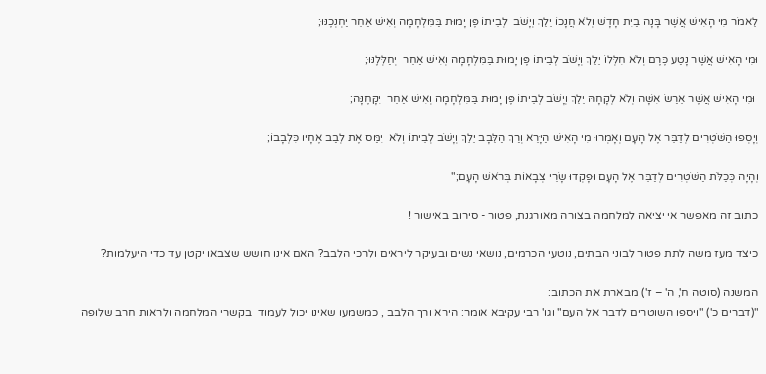לֵאמֹר מִי הָאִישׁ אֲשֶׁר בָּנָה בַיִת חָדָשׁ וְלֹא חֲנָכוֹ יֵלֵךְ וְיָשֹׁב  לְבֵיתוֹ פֶּן יָמוּת בַּמִּלְחָמָה וְאִישׁ אַחֵר יַחְנְכֶנּוּ;

וּמִי הָאִישׁ אֲשֶׁר נָטַע כֶּרֶם וְלֹא חִלְּלוֹ יֵלֵךְ וְיָשֹׁב לְבֵיתוֹ פֶּן יָמוּת בַּמִּלְחָמָה וְאִישׁ אַחֵר  יְחַלְּלֶנּוּ;

 וּמִי הָאִישׁ אֲשֶׁר אֵרַשׂ אִשָּׁה וְלֹא לְקָחָהּ יֵלֵךְ וְיָשֹׁב לְבֵיתוֹ פֶּן יָמוּת בַּמִּלְחָמָה וְאִישׁ אַחֵר  יִקָּחֶנָּה;

וְיָסְפוּ הַשֹּׁטְרִים לְדַבֵּר אֶל הָעָם וְאָמְרוּ מִי הָאִישׁ הַיָּרֵא וְרַךְ הַלֵּבָב יֵלֵךְ וְיָשֹׁב לְבֵיתוֹ וְלֹא  יִמַּס אֶת לְבַב אֶחָיו כִּלְבָבוֹ;

וְהָיָה כְּכַלֹּת הַשֹּׁטְרִים לְדַבֵּר אֶל הָעָם וּפָקְדוּ שָׂרֵי צְבָאוֹת בְּרֹאשׁ הָעָם;"

כתוב זה מאפשר אי יציאה למלחמה בצורה מאורגנת, פטור - סירוב באישור !

כיצד מעז משה לתת פטור לבוני הבתים, נוטעי הכרמים, נושאי נשים ובעיקר ליראים ולרכי הלבב? האם אינו חושש שצבאו יקטן עד כדי היעלמות?

המשנה (סוטה ח', ה' – ז') מבארת את הכתוב:
"(דברים כ') "ויספו השוטרים לדבר אל העם" וגו' רבי עקיבא אומר: הירא ורך הלבב , כמשמעו שאינו יכול לעמוד  בקשרי המלחמה ולראות חרב שלופה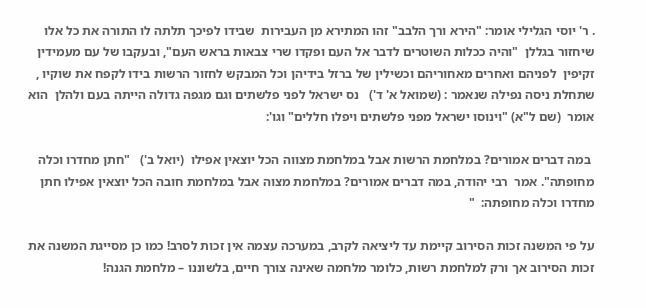. ר' יוסי הגלילי אומר: "הירא ורך הלבב" זהו המתירא מן העבירות  שבידו לפיכך תלתה לו התורה את כל אלו שיחזור בגללן  "והיה ככלות השוטרים לדבר אל העם ופקדו שרי צבאות בראש העם", ובעקבו של עם מעמידין זקיפין  לפניהם ואחרים מאחוריהם וכשילין של ברזל בידיהן וכל המבקש לחזור הרשות בידו לקפח את שוקיו , שתחלת ניסה נפילה שנאמר : (שמואל א' ד')   נס ישראל לפני פלשתים וגם מגפה גדולה הייתה בעם ולהלן  הוא אומר  (שם ל"א) "וינוסו ישראל מפני פלשתים ויפלו חללים" וגו':

 במה דברים אמורים? במלחמת הרשות אבל במלחמת מצווה הכל יוצאין אפילו  (יואל ב')   "חתן מחדרו וכלה מחופתה". אמר  רבי יהודה, במה דברים אמורים? במלחמת מצוה אבל במלחמת חובה הכל יוצאין אפילו חתן מחדרו וכלה מחופתה:  "

על פי המשנה זכות הסירוב קיימת עד ליציאה לקרב, במערכה עצמה אין זכות לסרב! כמו כן מסייגת המשנה את זכות הסירוב אך ורק למלחמת רשות, כלומר מלחמה שאינה צורך חיים, בלשוננו – מלחמת הגנה!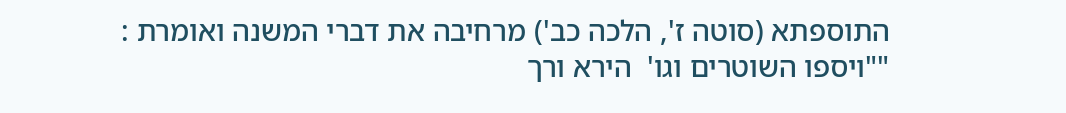התוספתא (סוטה ז', הלכה כב') מרחיבה את דברי המשנה ואומרת :
""ויספו השוטרים וגו'  הירא ורך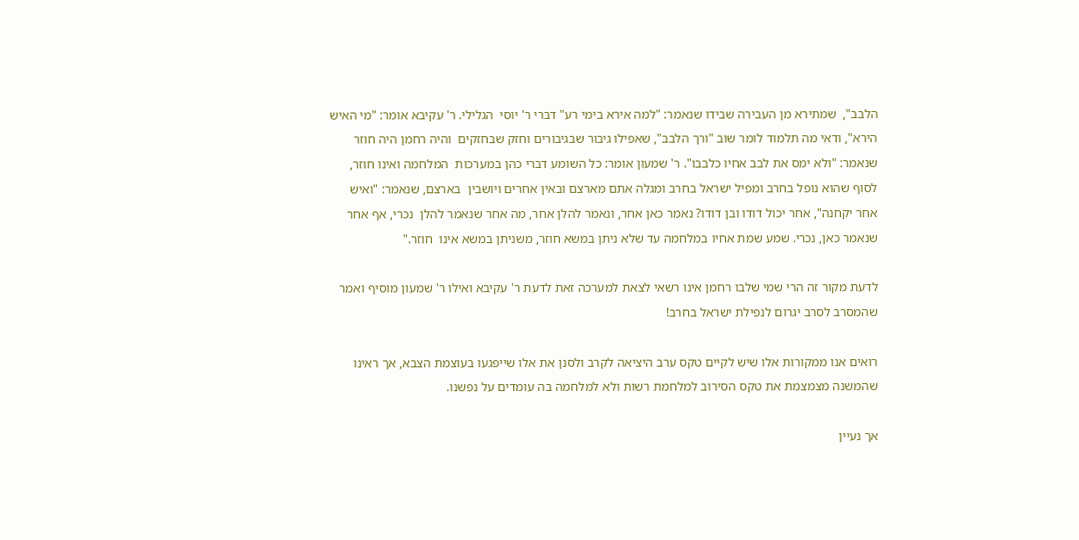הלבב",  שמתירא מן העבירה שבידו שנאמר: "למה אירא בימי רע" דברי ר' יוסי  הגלילי. ר' עקיבא אומר: "מי האיש הירא", ודאי מה תלמוד לומר שוב "ורך הלבב", שאפילו גיבור שבגיבורים וחזק שבחזקים  והיה רחמן היה חוזר שנאמר: "ולא ימס את לבב אחיו כלבבו". ר' שמעון אומר: כל השומע דברי כהן במערכות  המלחמה ואינו חוזר, לסוף שהוא נופל בחרב ומפיל ישראל בחרב ומגלה אתם מארצם ובאין אחרים ויושבין  בארצם, שנאמר: "ואיש אחר יקחנה", אחר יכול דודו ובן דודו? נאמר כאן אחר, ונאמר להלן אחר, מה אחר שנאמר להלן  נכרי, אף אחר שנאמר כאן, נכרי. שמע שמת אחיו במלחמה עד שלא ניתן במשא חוזר, משניתן במשא אינו  חוזר."

לדעת מקור זה הרי שמי שלבו רחמן אינו רשאי לצאת למערכה זאת לדעת ר' עקיבא ואילו ר' שמעון מוסיף ואמר שהמסרב לסרב יגרום לנפילת ישראל בחרב!

רואים אנו ממקורות אלו שיש לקיים טקס ערב היציאה לקרב ולסנן את אלו שייפגעו בעוצמת הצבא, אך ראינו שהמשנה מצמצמת את טקס הסירוב למלחמת רשות ולא למלחמה בה עומדים על נפשנו.

אך נעיין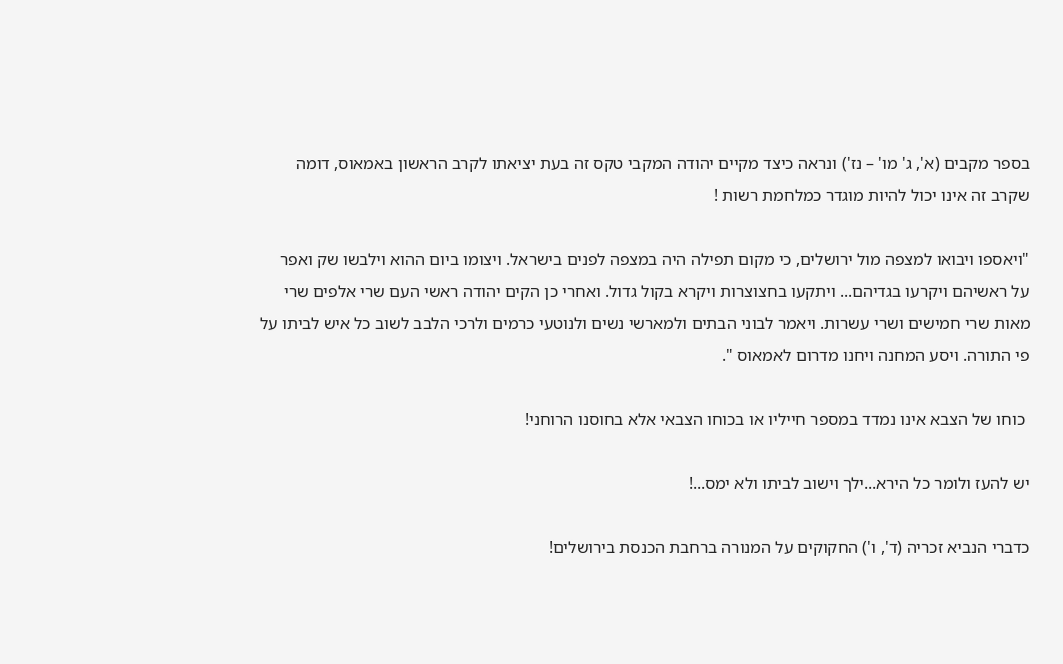בספר מקבים (א', ג' מו' – נז') ונראה כיצד מקיים יהודה המקבי טקס זה בעת יציאתו לקרב הראשון באמאוס, דומה שקרב זה אינו יכול להיות מוגדר כמלחמת רשות !

"ויאספו ויבואו למצפה מול ירושלים, כי מקום תפילה היה במצפה לפנים בישראל. ויצומו ביום ההוא וילבשו שק ואפר על ראשיהם ויקרעו בגדיהם... ויתקעו בחצוצרות ויקרא בקול גדול. ואחרי כן הקים יהודה ראשי העם שרי אלפים שרי מאות שרי חמישים ושרי עשרות. ויאמר לבוני הבתים ולמארשי נשים ולנוטעי כרמים ולרכי הלבב לשוב כל איש לביתו על פי התורה. ויסע המחנה ויחנו מדרום לאמאוס ".

 כוחו של הצבא אינו נמדד במספר חייליו או בכוחו הצבאי אלא בחוסנו הרוחני!

יש להעז ולומר כל הירא...ילך וישוב לביתו ולא ימס...!

כדברי הנביא זכריה (ד', ו') החקוקים על המנורה ברחבת הכנסת בירושלים!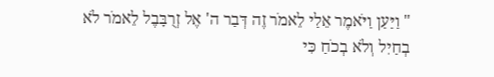" וַיַּעַן וַיֹּאמֶר אֵלַי לֵאמֹר זֶה דְּבַר ה' אֶל זְרֻבָּבֶל לֵאמֹר לֹא בְחַיִל וְלֹא בְכֹחַ כִּי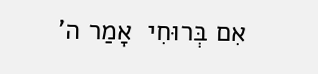אִם בְּרוּחִי  אָמַר ה'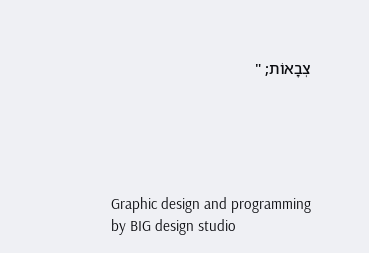צְבָאוֹת; "





Graphic design and programming by BIG design studio